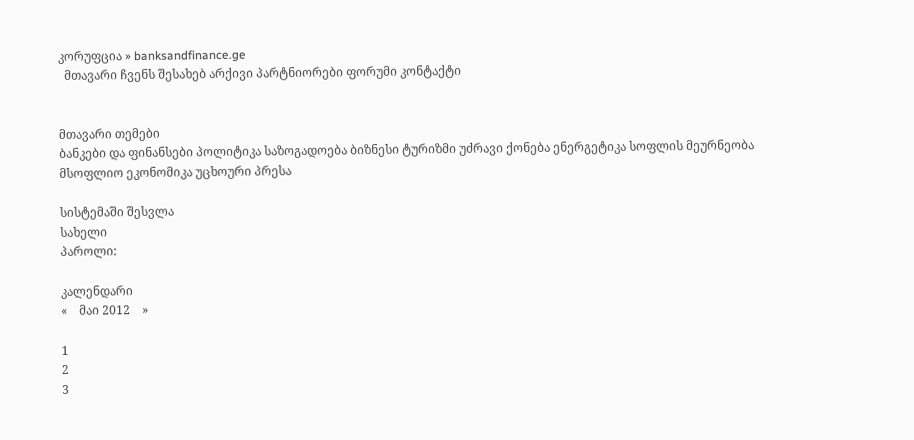კორუფცია » banksandfinance.ge
  მთავარი ჩვენს შესახებ არქივი პარტნიორები ფორუმი კონტაქტი


მთავარი თემები
ბანკები და ფინანსები პოლიტიკა საზოგადოება ბიზნესი ტურიზმი უძრავი ქონება ენერგეტიკა სოფლის მეურნეობა მსოფლიო ეკონომიკა უცხოური პრესა

სისტემაში შესვლა
სახელი
პაროლი:

კალენდარი
«    მაი 2012    »

1
2
3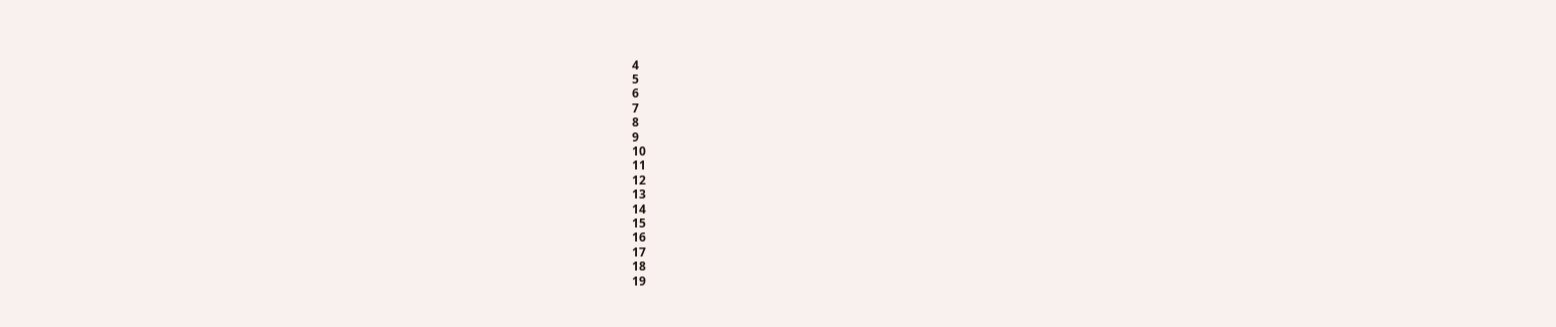4
5
6
7
8
9
10
11
12
13
14
15
16
17
18
19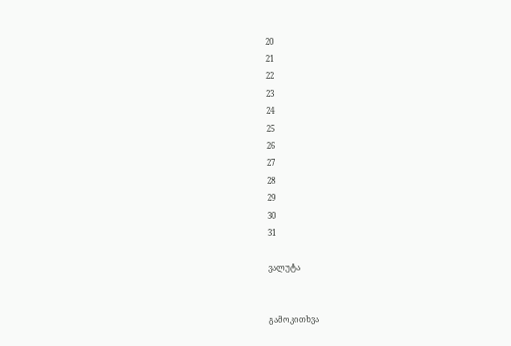20
21
22
23
24
25
26
27
28
29
30
31

ვალუტა


გამოკითხვა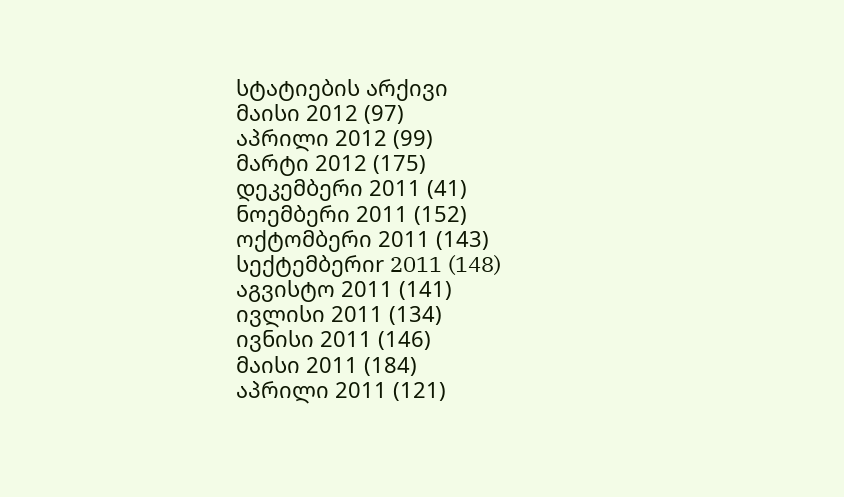სტატიების არქივი
მაისი 2012 (97)
აპრილი 2012 (99)
მარტი 2012 (175)
დეკემბერი 2011 (41)
ნოემბერი 2011 (152)
ოქტომბერი 2011 (143)
სექტემბერიr 2011 (148)
აგვისტო 2011 (141)
ივლისი 2011 (134)
ივნისი 2011 (146)
მაისი 2011 (184)
აპრილი 2011 (121)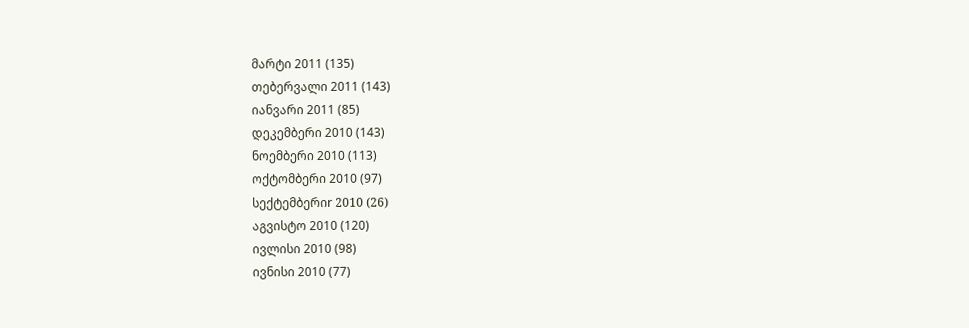მარტი 2011 (135)
თებერვალი 2011 (143)
იანვარი 2011 (85)
დეკემბერი 2010 (143)
ნოემბერი 2010 (113)
ოქტომბერი 2010 (97)
სექტემბერიr 2010 (26)
აგვისტო 2010 (120)
ივლისი 2010 (98)
ივნისი 2010 (77)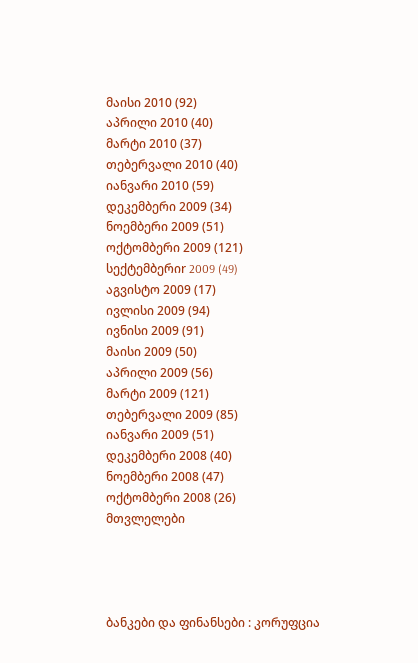მაისი 2010 (92)
აპრილი 2010 (40)
მარტი 2010 (37)
თებერვალი 2010 (40)
იანვარი 2010 (59)
დეკემბერი 2009 (34)
ნოემბერი 2009 (51)
ოქტომბერი 2009 (121)
სექტემბერიr 2009 (49)
აგვისტო 2009 (17)
ივლისი 2009 (94)
ივნისი 2009 (91)
მაისი 2009 (50)
აპრილი 2009 (56)
მარტი 2009 (121)
თებერვალი 2009 (85)
იანვარი 2009 (51)
დეკემბერი 2008 (40)
ნოემბერი 2008 (47)
ოქტომბერი 2008 (26)
მთვლელები




ბანკები და ფინანსები : კორუფცია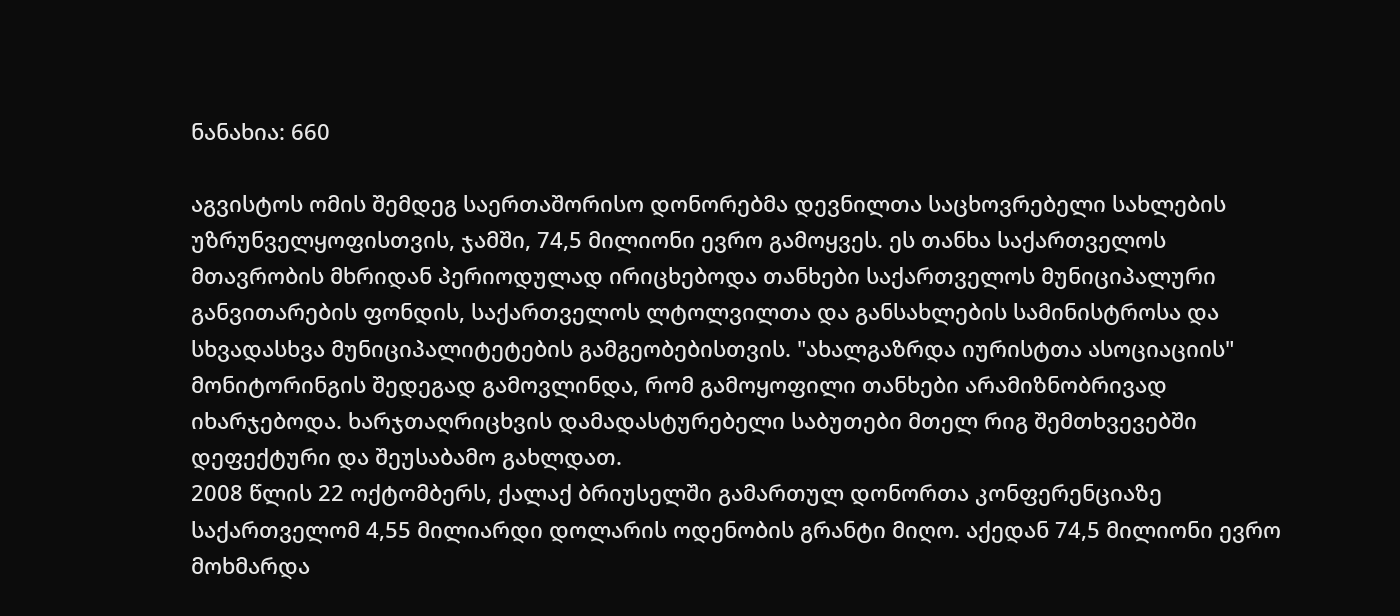ნანახია: 660

აგვისტოს ომის შემდეგ საერთაშორისო დონორებმა დევნილთა საცხოვრებელი სახლების უზრუნველყოფისთვის, ჯამში, 74,5 მილიონი ევრო გამოყვეს. ეს თანხა საქართველოს მთავრობის მხრიდან პერიოდულად ირიცხებოდა თანხები საქართველოს მუნიციპალური განვითარების ფონდის, საქართველოს ლტოლვილთა და განსახლების სამინისტროსა და სხვადასხვა მუნიციპალიტეტების გამგეობებისთვის. "ახალგაზრდა იურისტთა ასოციაციის" მონიტორინგის შედეგად გამოვლინდა, რომ გამოყოფილი თანხები არამიზნობრივად იხარჯებოდა. ხარჯთაღრიცხვის დამადასტურებელი საბუთები მთელ რიგ შემთხვევებში დეფექტური და შეუსაბამო გახლდათ.
2008 წლის 22 ოქტომბერს, ქალაქ ბრიუსელში გამართულ დონორთა კონფერენციაზე საქართველომ 4,55 მილიარდი დოლარის ოდენობის გრანტი მიღო. აქედან 74,5 მილიონი ევრო მოხმარდა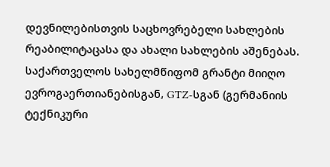დევნილებისთვის საცხოვრებელი სახლების რეაბილიტაცასა და ახალი სახლების აშენებას.
საქართველოს სახელმწიფომ გრანტი მიიღო ევროგაერთიანებისგან, GTZ-სგან (გერმანიის ტექნიკური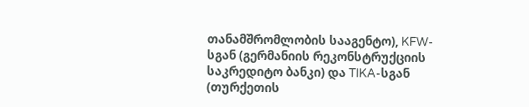თანამშრომლობის სააგენტო), KFW-სგან (გერმანიის რეკონსტრუქციის საკრედიტო ბანკი) და TIKA-სგან (თურქეთის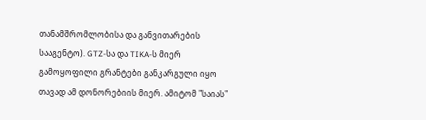თანამშრომლობისა და განვითარების სააგენტო). GTZ-სა და TIKA-ს მიერ გამოყოფილი გრანტები განკარგული იყო თავად ამ დონორებიის მიერ. ამიტომ "საიას"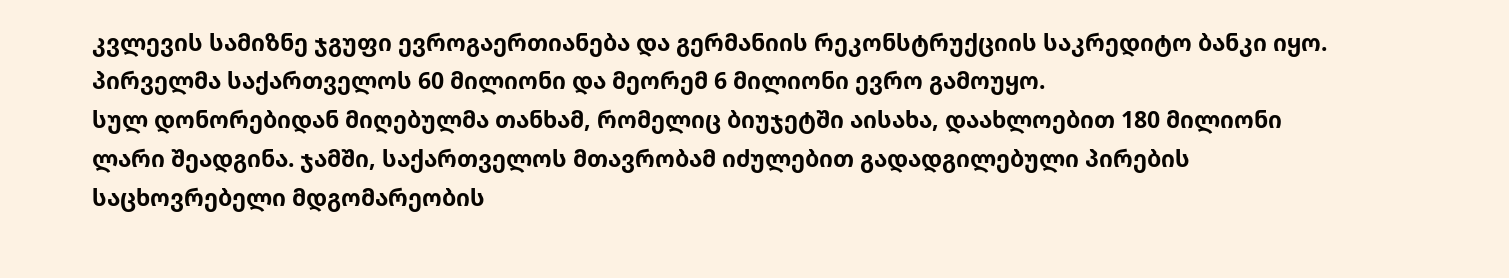კვლევის სამიზნე ჯგუფი ევროგაერთიანება და გერმანიის რეკონსტრუქციის საკრედიტო ბანკი იყო. პირველმა საქართველოს 60 მილიონი და მეორემ 6 მილიონი ევრო გამოუყო.
სულ დონორებიდან მიღებულმა თანხამ, რომელიც ბიუჯეტში აისახა, დაახლოებით 180 მილიონი ლარი შეადგინა. ჯამში, საქართველოს მთავრობამ იძულებით გადადგილებული პირების საცხოვრებელი მდგომარეობის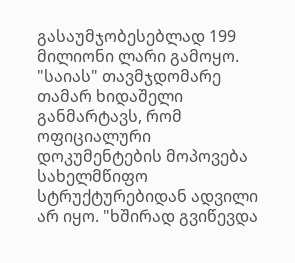გასაუმჯობესებლად 199 მილიონი ლარი გამოყო.
"საიას" თავმჯდომარე თამარ ხიდაშელი განმარტავს, რომ ოფიციალური დოკუმენტების მოპოვება სახელმწიფო სტრუქტურებიდან ადვილი არ იყო. "ხშირად გვიწევდა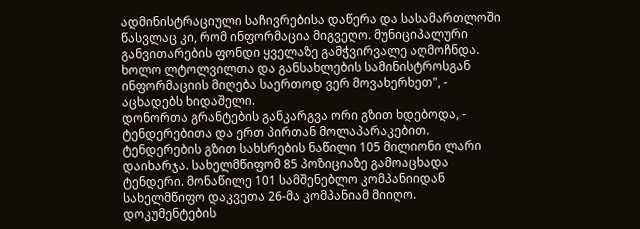ადმინისტრაციული საჩივრებისა დაწერა და სასამართლოში წასვლაც კი, რომ ინფორმაცია მიგვეღო. მუნიციპალური განვითარების ფონდი ყველაზე გამჭვირვალე აღმოჩნდა. ხოლო ლტოლვილთა და განსახლების სამინისტროსგან ინფორმაციის მიღება საერთოდ ვერ მოვახერხეთ", - აცხადებს ხიდაშელი.
დონორთა გრანტების განკარგვა ორი გზით ხდებოდა, - ტენდერებითა და ერთ პირთან მოლაპარაკებით. ტენდერების გზით სახსრების ნაწილი 105 მილიონი ლარი დაიხარჯა. სახელმწიფომ 85 პოზიციაზე გამოაცხადა ტენდერი. მონაწილე 101 სამშენებლო კომპანიიდან სახელმწიფო დაკვეთა 26-მა კომპანიამ მიიღო.
დოკუმენტების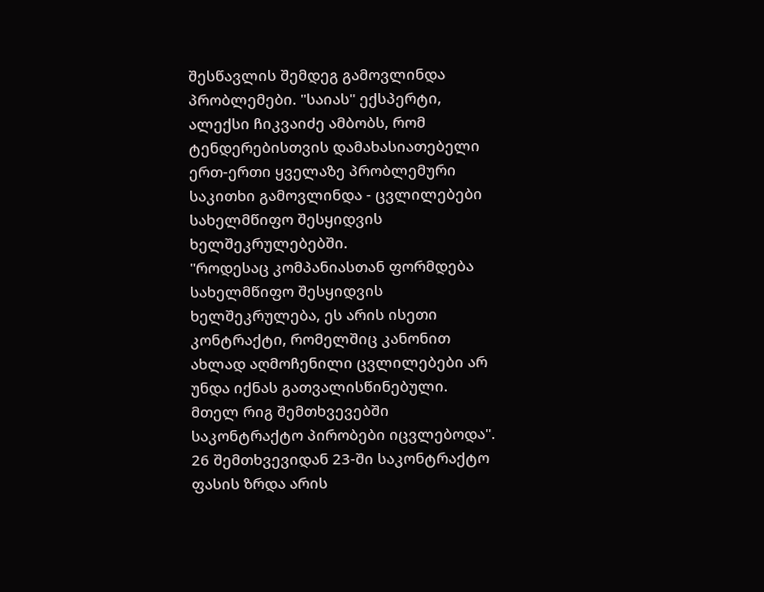შესწავლის შემდეგ გამოვლინდა პრობლემები. "საიას" ექსპერტი, ალექსი ჩიკვაიძე ამბობს, რომ ტენდერებისთვის დამახასიათებელი ერთ-ერთი ყველაზე პრობლემური საკითხი გამოვლინდა - ცვლილებები სახელმწიფო შესყიდვის ხელშეკრულებებში.
"როდესაც კომპანიასთან ფორმდება სახელმწიფო შესყიდვის ხელშეკრულება, ეს არის ისეთი კონტრაქტი, რომელშიც კანონით ახლად აღმოჩენილი ცვლილებები არ უნდა იქნას გათვალისწინებული. მთელ რიგ შემთხვევებში საკონტრაქტო პირობები იცვლებოდა".
26 შემთხვევიდან 23-ში საკონტრაქტო ფასის ზრდა არის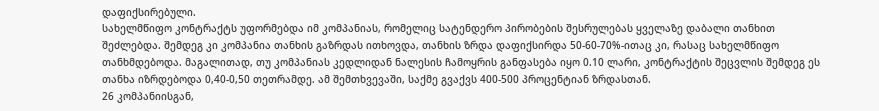დაფიქსირებული.
სახელმწიფო კონტრაქტს უფორმებდა იმ კომპანიას, რომელიც სატენდერო პირობების შესრულებას ყველაზე დაბალი თანხით შეძლებდა. შემდეგ კი კომპანია თანხის გაზრდას ითხოვდა, თანხის ზრდა დაფიქსირდა 50-60-70%-ითაც კი, რასაც სახელმწიფო თანხმდებოდა. მაგალითად, თუ კომპანიას კედლიდან ნალესის ჩამოყრის განფასება იყო 0.10 ლარი, კონტრაქტის შეცვლის შემდეგ ეს თანხა იზრდებოდა 0,40-0,50 თეთრამდე. ამ შემთხვევაში, საქმე გვაქვს 400-500 პროცენტიან ზრდასთან.
26 კომპანიისგან,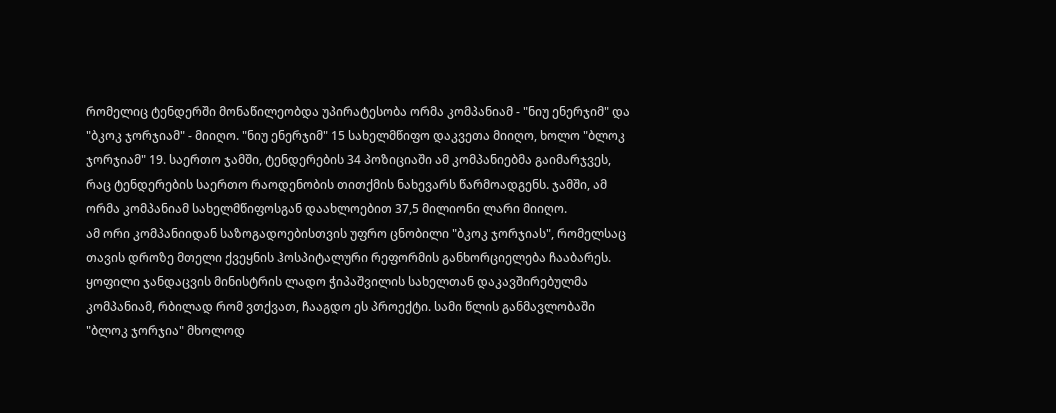რომელიც ტენდერში მონაწილეობდა უპირატესობა ორმა კომპანიამ - "ნიუ ენერჯიმ" და "ბკოკ ჯორჯიამ" - მიიღო. "ნიუ ენერჯიმ" 15 სახელმწიფო დაკვეთა მიიღო, ხოლო "ბლოკ ჯორჯიამ" 19. საერთო ჯამში, ტენდერების 34 პოზიციაში ამ კომპანიებმა გაიმარჯვეს, რაც ტენდერების საერთო რაოდენობის თითქმის ნახევარს წარმოადგენს. ჯამში, ამ ორმა კომპანიამ სახელმწიფოსგან დაახლოებით 37,5 მილიონი ლარი მიიღო.
ამ ორი კომპანიიდან საზოგადოებისთვის უფრო ცნობილი "ბკოკ ჯორჯიას", რომელსაც თავის დროზე მთელი ქვეყნის ჰოსპიტალური რეფორმის განხორციელება ჩააბარეს. ყოფილი ჯანდაცვის მინისტრის ლადო ჭიპაშვილის სახელთან დაკავშირებულმა კომპანიამ, რბილად რომ ვთქვათ, ჩააგდო ეს პროექტი. სამი წლის განმავლობაში "ბლოკ ჯორჯია" მხოლოდ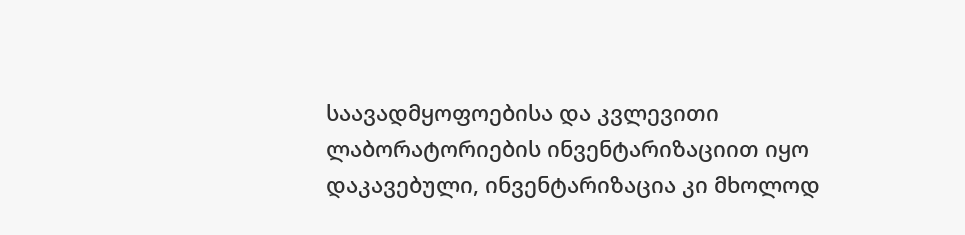საავადმყოფოებისა და კვლევითი ლაბორატორიების ინვენტარიზაციით იყო დაკავებული, ინვენტარიზაცია კი მხოლოდ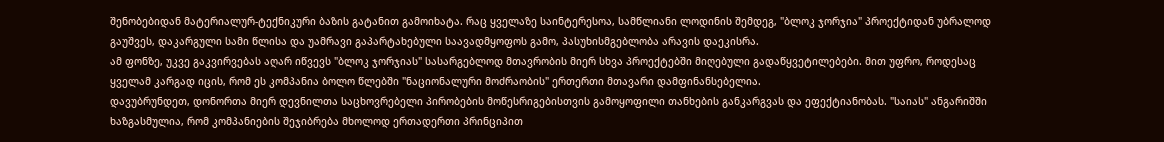შენობებიდან მატერიალურ-ტექნიკური ბაზის გატანით გამოიხატა. რაც ყველაზე საინტერესოა, სამწლიანი ლოდინის შემდეგ, "ბლოკ ჯორჯია" პროექტიდან უბრალოდ გაუშვეს, დაკარგული სამი წლისა და უამრავი გაპარტახებული საავადმყოფოს გამო, პასუხისმგებლობა არავის დაეკისრა.
ამ ფონზე, უკვე გაკვირვებას აღარ იწვევს "ბლოკ ჯორჯიას" სასარგებლოდ მთავრობის მიერ სხვა პროექტებში მიღებული გადაწყვეტილებები. მით უფრო, როდესაც ყველამ კარგად იცის, რომ ეს კომპანია ბოლო წლებში "ნაციონალური მოძრაობის" ერთერთი მთავარი დამფინანსებელია.
დავუბრუნდეთ, დონორთა მიერ დევნილთა საცხოვრებელი პირობების მოწესრიგებისთვის გამოყოფილი თანხების განკარგვას და ეფექტიანობას. "საიას" ანგარიშში ხაზგასმულია, რომ კომპანიების შეჯიბრება მხოლოდ ერთადერთი პრინციპით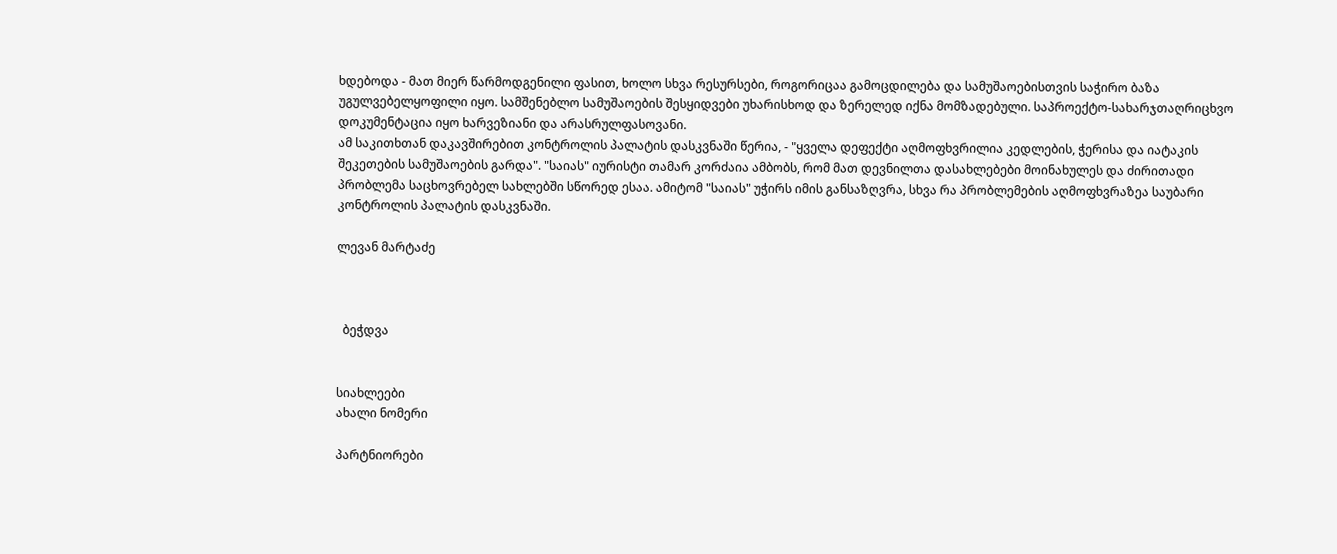ხდებოდა - მათ მიერ წარმოდგენილი ფასით, ხოლო სხვა რესურსები, როგორიცაა გამოცდილება და სამუშაოებისთვის საჭირო ბაზა უგულვებელყოფილი იყო. სამშენებლო სამუშაოების შესყიდვები უხარისხოდ და ზერელედ იქნა მომზადებული. საპროექტო-სახარჯთაღრიცხვო დოკუმენტაცია იყო ხარვეზიანი და არასრულფასოვანი.
ამ საკითხთან დაკავშირებით კონტროლის პალატის დასკვნაში წერია, - "ყველა დეფექტი აღმოფხვრილია კედლების, ჭერისა და იატაკის შეკეთების სამუშაოების გარდა". "საიას" იურისტი თამარ კორძაია ამბობს, რომ მათ დევნილთა დასახლებები მოინახულეს და ძირითადი პრობლემა საცხოვრებელ სახლებში სწორედ ესაა. ამიტომ "საიას" უჭირს იმის განსაზღვრა, სხვა რა პრობლემების აღმოფხვრაზეა საუბარი კონტროლის პალატის დასკვნაში.

ლევან მარტაძე



  ბეჭდვა


სიახლეები
ახალი ნომერი

პარტნიორები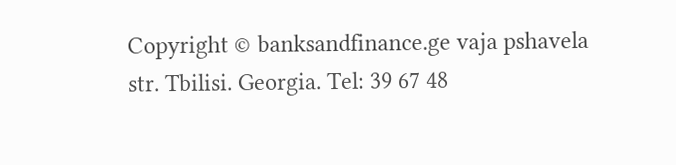Copyright © banksandfinance.ge vaja pshavela str. Tbilisi. Georgia. Tel: 39 67 48